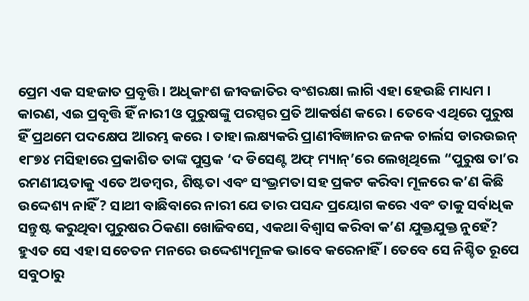ପ୍ରେମ ଏକ ସହଜାତ ପ୍ରବୃତ୍ତି । ଅଧିକାଂଶ ଜୀବଜାତିର ବଂଶରକ୍ଷା ଲାଗି ଏହା ହେଉଛି ମାଧ୍ୟମ । କାରଣ, ଏଇ ପ୍ରବୃତ୍ତି ହିଁ ନାରୀ ଓ ପୁରୁଷଙ୍କୁ ପରସ୍ପର ପ୍ରତି ଆକର୍ଷଣ କରେ । ତେବେ ଏଥିରେ ପୁରୁଷ ହିଁ ପ୍ରଥମେ ପଦକ୍ଷେପ ଆରମ୍ଭ କରେ । ତାହା ଲକ୍ଷ୍ୟକରି ପ୍ରାଣୀବିଜ୍ଞାନର ଜନକ ଚାର୍ଲସ ଡାରଉଇନ୍ ୧୮୭୪ ମସିହାରେ ପ୍ରକାଶିତ ତାଙ୍କ ପୁସ୍ତକ ‘ଦ ଡିସେଣ୍ଟ ଅଫ୍ ମ୍ୟାନ୍’ରେ ଲେଖିଥିଲେ “ପୁରୁଷ ତା’ର ରମଣୀୟତାକୁ ଏତେ ଅଡମ୍ବର, ଶିଷ୍ଟତା ଏବଂ ସଂଭ୍ରମତା ସହ ପ୍ରକଟ କରିବା ମୂଳରେ କ’ଣ କିଛି ଉଦ୍ଦେଶ୍ୟ ନାହିଁ? ସାଥୀ ବାଛିବାରେ ନାରୀ ଯେ ତାର ପସନ୍ଦ ପ୍ରୟୋଗ କରେ ଏବଂ ତାକୁ ସର୍ବାଧିକ ସନ୍ତୁଷ୍ଟ କରୁଥିବା ପୁରୁଷର ଠିକଣା ଖୋଜିବସେ, ଏକଥା ବିଶ୍ୱାସ କରିବା କ’ଣ ଯୁକ୍ତଯୁକ୍ତ ନୁହେଁ? ହୁଏତ ସେ ଏହା ସଚେତନ ମନରେ ଉଦ୍ଦେଶ୍ୟମୂଳକ ଭାବେ କରେନାହିଁ । ତେବେ ସେ ନିଶ୍ଚିତ ରୂପେ ସବୁଠାରୁ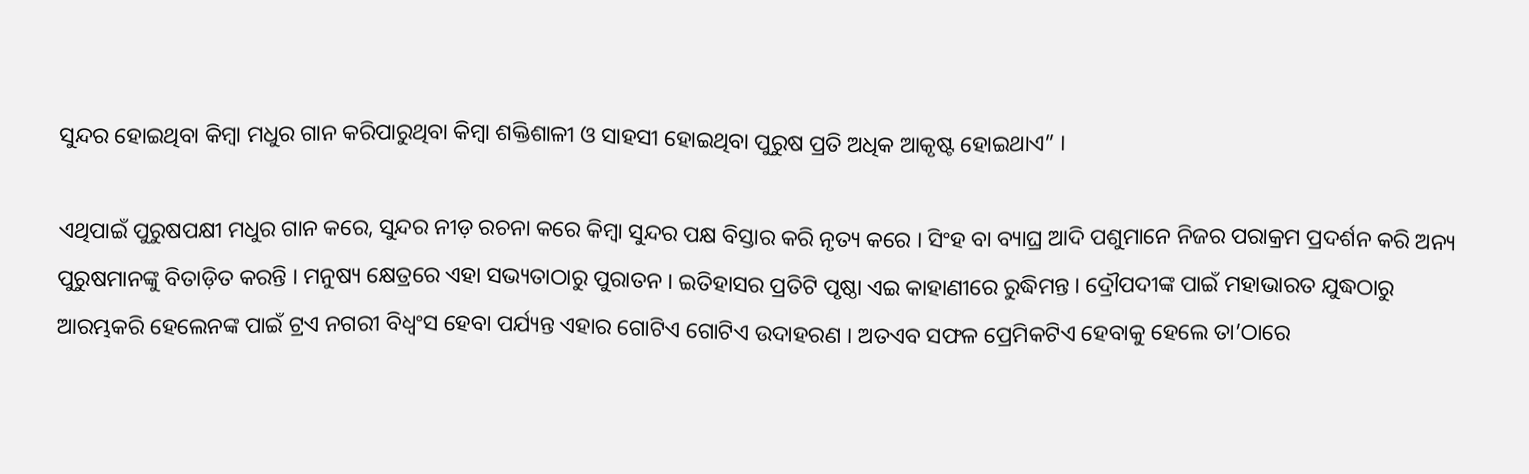ସୁନ୍ଦର ହୋଇଥିବା କିମ୍ବା ମଧୁର ଗାନ କରିପାରୁଥିବା କିମ୍ବା ଶକ୍ତିଶାଳୀ ଓ ସାହସୀ ହୋଇଥିବା ପୁରୁଷ ପ୍ରତି ଅଧିକ ଆକୃଷ୍ଟ ହୋଇଥାଏ” ।

ଏଥିପାଇଁ ପୁରୁଷପକ୍ଷୀ ମଧୁର ଗାନ କରେ, ସୁନ୍ଦର ନୀଡ଼ ରଚନା କରେ କିମ୍ବା ସୁନ୍ଦର ପକ୍ଷ ବିସ୍ତାର କରି ନୃତ୍ୟ କରେ । ସିଂହ ବା ବ୍ୟାଘ୍ର ଆଦି ପଶୁମାନେ ନିଜର ପରାକ୍ରମ ପ୍ରଦର୍ଶନ କରି ଅନ୍ୟ ପୁରୁଷମାନଙ୍କୁ ବିତାଡ଼ିତ କରନ୍ତି । ମନୁଷ୍ୟ କ୍ଷେତ୍ରରେ ଏହା ସଭ୍ୟତାଠାରୁ ପୁରାତନ । ଇତିହାସର ପ୍ରତିଟି ପୃଷ୍ଠା ଏଇ କାହାଣୀରେ ରୁଦ୍ଧିମନ୍ତ । ଦ୍ରୌପଦୀଙ୍କ ପାଇଁ ମହାଭାରତ ଯୁଦ୍ଧଠାରୁ ଆରମ୍ଭକରି ହେଲେନଙ୍କ ପାଇଁ ଟ୍ରଏ ନଗରୀ ବିଧ୍ୱଂସ ହେବା ପର୍ଯ୍ୟନ୍ତ ଏହାର ଗୋଟିଏ ଗୋଟିଏ ଉଦାହରଣ । ଅତଏବ ସଫଳ ପ୍ରେମିକଟିଏ ହେବାକୁ ହେଲେ ତା’ଠାରେ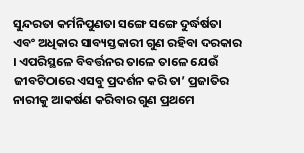ସୁନ୍ଦରତା କର୍ମନିପୁଣତା ସଙ୍ଗେ ସଙ୍ଗେ ଦୁର୍ଦ୍ଧର୍ଷତା ଏବଂ ଅଧିକାର ସାବ୍ୟସ୍ତକାରୀ ଗୁଣ ରହିବା ଦରକାର । ଏପରିସ୍ଥଳେ ବିବର୍ତ୍ତନର ତାଳେ ତାଳେ ଯେଉଁ ଜୀବଟିଠାରେ ଏସବୁ ପ୍ରଦର୍ଶନ କରି ତା’ ପ୍ରଜାତିର ନାରୀକୁ ଆକର୍ଷଣ କରିବାର ଗୁଣ ପ୍ରଥମେ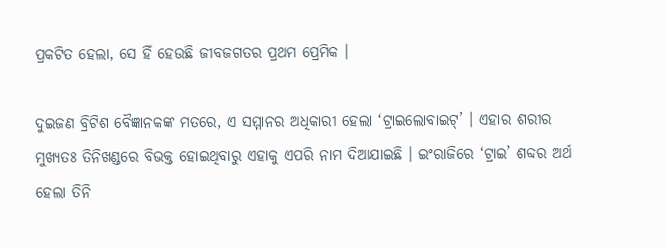ପ୍ରକଟିତ ହେଲା, ସେ ହିଁ ହେଉଛି ଜୀବଜଗତର ପ୍ରଥମ ପ୍ରେମିକ ।

ଦୁଇଜଣ ବ୍ରିଟିଶ ବୈଜ୍ଞାନକଙ୍କ ମତରେ, ଏ ସମ୍ମାନର ଅଧିକାରୀ ହେଲା ‘ଟ୍ରାଇଲୋବାଇଟ୍’ । ଏହାର ଶରୀର ମୁଖ୍ୟତଃ ତିନିଖଣ୍ଡରେ ବିଭକ୍ତ ହୋଇଥିବାରୁ ଏହାକୁ ଏପରି ନାମ ଦିଆଯାଇଛି । ଇଂରାଜିରେ ‘ଟ୍ରାଇ’ ଶବ୍ଦର ଅର୍ଥ ହେଲା ତିନି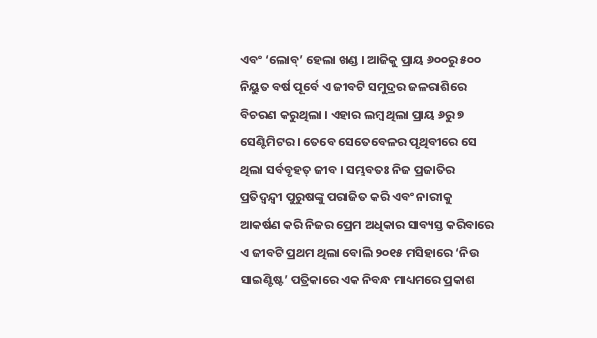ଏବଂ ‘ଲୋବ୍’ ହେଲା ଖଣ୍ଡ । ଆଜିକୁ ପ୍ରାୟ ୬୦୦ରୁ ୫୦୦ ନିୟୁତ ବର୍ଷ ପୂର୍ବେ ଏ ଜୀବଟି ସମୁଦ୍ରର ଜଳରାଶିରେ ବିଚରଣ କରୁଥିଲା । ଏହାର ଲମ୍ବ ଥିଲା ପ୍ରାୟ ୬ରୁ ୭ ସେଣ୍ଟିମିଟର । ତେବେ ସେତେବେଳର ପୃଥିବୀରେ ସେ ଥିଲା ସର୍ବବୃହତ୍ ଜୀବ । ସମ୍ଭବତଃ ନିଜ ପ୍ରଜାତିର ପ୍ରତିଦ୍ୱନ୍ଦ୍ୱୀ ପୁରୁଷଙ୍କୁ ପରାଜିତ କରି ଏବଂ ନାରୀକୁ ଆକର୍ଷଣ କରି ନିଜର ପ୍ରେମ ଅଧିକାର ସାବ୍ୟସ୍ତ କରିବାରେ ଏ ଜୀବଟି ପ୍ରଥମ ଥିଲା ବୋଲି ୨୦୧୫ ମସିହାରେ ‘ନିଉ ସାଇଣ୍ଟିଷ୍ଟ’ ପତ୍ରିକାରେ ଏକ ନିବନ୍ଧ ମାଧ୍ୟମରେ ପ୍ରକାଶ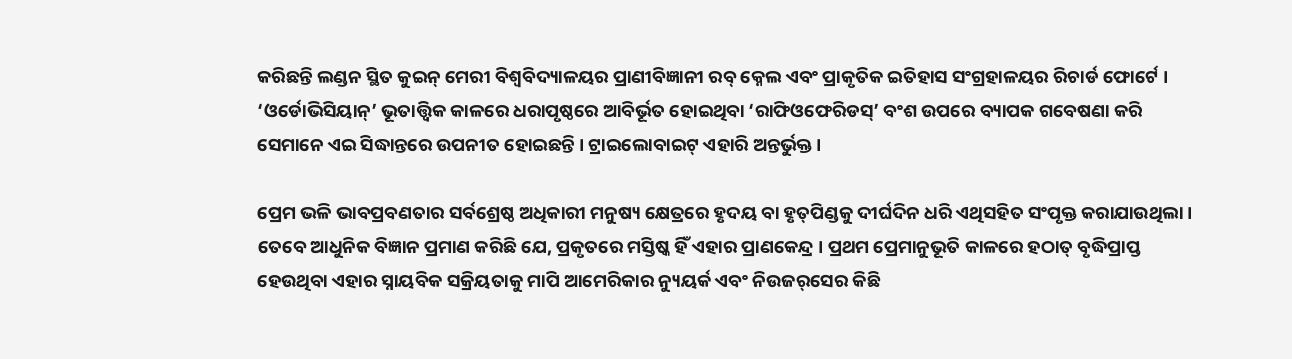କରିଛନ୍ତି ଲଣ୍ଡନ ସ୍ଥିତ କୁଇନ୍ ମେରୀ ବିଶ୍ୱବିଦ୍ୟାଳୟର ପ୍ରାଣୀବିଜ୍ଞାନୀ ରବ୍ କ୍ନେଲ ଏବଂ ପ୍ରାକୃତିକ ଇତିହାସ ସଂଗ୍ରହାଳୟର ରିଚାର୍ଡ ଫୋର୍ଟେ । ‘ଓର୍ଡୋଭିସିୟାନ୍’ ଭୂତାତ୍ତ୍ୱିକ କାଳରେ ଧରାପୃଷ୍ଠରେ ଆବିର୍ଭୂତ ହୋଇଥିବା ‘ରାଫିଓଫେରିଡସ୍’ ବଂଶ ଉପରେ ବ୍ୟାପକ ଗବେଷଣା କରି ସେମାନେ ଏଇ ସିଦ୍ଧାନ୍ତରେ ଉପନୀତ ହୋଇଛନ୍ତି । ଟ୍ରାଇଲୋବାଇଟ୍ ଏହାରି ଅନ୍ତର୍ଭୁକ୍ତ ।

ପ୍ରେମ ଭଳି ଭାବପ୍ରବଣତାର ସର୍ବଶ୍ରେଷ୍ଠ ଅଧିକାରୀ ମନୁଷ୍ୟ କ୍ଷେତ୍ରରେ ହୃଦୟ ବା ହୃତ୍‌ପିଣ୍ଡକୁ ଦୀର୍ଘଦିନ ଧରି ଏଥିସହିତ ସଂପୃକ୍ତ କରାଯାଉଥିଲା । ତେବେ ଆଧୁନିକ ବିଜ୍ଞାନ ପ୍ରମାଣ କରିଛି ଯେ, ପ୍ରକୃତରେ ମସ୍ତିଷ୍କ ହିଁ ଏହାର ପ୍ରାଣକେନ୍ଦ୍ର । ପ୍ରଥମ ପ୍ରେମାନୁଭୂତି କାଳରେ ହଠାତ୍ ବୃଦ୍ଧିପ୍ରାପ୍ତ ହେଉଥିବା ଏହାର ସ୍ନାୟବିକ ସକ୍ରିୟତାକୁ ମାପି ଆମେରିକାର ନ୍ୟୁୟର୍କ ଏବଂ ନିଉଜର୍‌ସେର କିଛି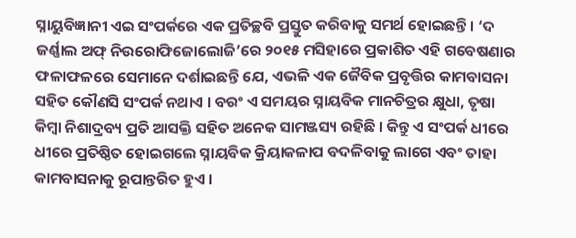ସ୍ନାୟୁବିଜ୍ଞାନୀ ଏଇ ସଂପର୍କରେ ଏକ ପ୍ରତିଚ୍ଛବି ପ୍ରସ୍ତୁତ କରିବାକୁ ସମର୍ଥ ହୋଇଛନ୍ତି । ‘ଦ ଜର୍ଣ୍ଣାଲ ଅଫ୍ ନିଉରୋଫିଜୋଲୋଜି’ରେ ୨୦୧୫ ମସିହାରେ ପ୍ରକାଶିତ ଏହି ଗବେଷଣାର ଫଳାଫଳରେ ସେମାନେ ଦର୍ଶାଇଛନ୍ତି ଯେ, ଏଭଳି ଏକ ଜୈବିକ ପ୍ରବୃତ୍ତିର କାମବାସନା ସହିତ କୌଣସି ସଂପର୍କ ନଥାଏ । ବରଂ ଏ ସମୟର ସ୍ନାୟବିକ ମାନଚିତ୍ରର କ୍ଷୁଧା, ତୃଷା କିମ୍ବା ନିଶାଦ୍ରବ୍ୟ ପ୍ରତି ଆସକ୍ତି ସହିତ ଅନେକ ସାମଞ୍ଜସ୍ୟ ରହିଛି । କିନ୍ତୁ ଏ ସଂପର୍କ ଧୀରେ ଧୀରେ ପ୍ରତିଷ୍ଠିତ ହୋଇଗଲେ ସ୍ନାୟବିକ କ୍ରିୟାକଳାପ ବଦଳିବାକୁ ଲାଗେ ଏବଂ ତାହା କାମବାସନାକୁ ରୂପାନ୍ତରିତ ହୁଏ ।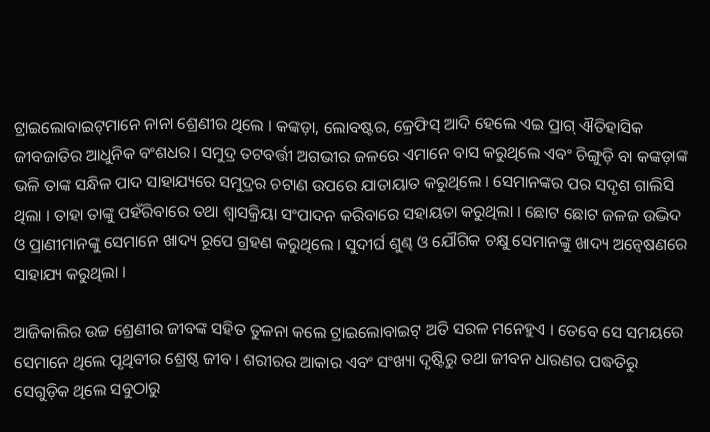ଟ୍ରାଇଲୋବାଇଟ୍‌ମାନେ ନାନା ଶ୍ରେଣୀର ଥିଲେ । କଙ୍କଡ଼ା, ଲୋବଷ୍ଟର, କ୍ରେଫିସ୍ ଆଦି ହେଲେ ଏଇ ପ୍ରାଗ୍ ଐତିହାସିକ ଜୀବଜାତିର ଆଧୁନିକ ବଂଶଧର। ସମୁଦ୍ର ତଟବର୍ତ୍ତୀ ଅଗଭୀର ଜଳରେ ଏମାନେ ବାସ କରୁଥିଲେ ଏବଂ ଚିଙ୍ଗୁଡ଼ି ବା କଙ୍କଡ଼ାଙ୍କ ଭଳି ତାଙ୍କ ସନ୍ଧିଳ ପାଦ ସାହାଯ୍ୟରେ ସମୁଦ୍ରର ଚଟାଣ ଉପରେ ଯାତାୟାତ କରୁଥିଲେ । ସେମାନଙ୍କର ପର ସଦୃଶ ଗାଲିସି ଥିଲା । ତାହା ତାଙ୍କୁ ପହଁରିବାରେ ତଥା ଶ୍ୱାସକ୍ରିୟା ସଂପାଦନ କରିବାରେ ସହାୟତା କରୁଥିଲା । ଛୋଟ ଛୋଟ ଜଳଜ ଉଦ୍ଭିଦ ଓ ପ୍ରାଣୀମାନଙ୍କୁ ସେମାନେ ଖାଦ୍ୟ ରୂପେ ଗ୍ରହଣ କରୁଥିଲେ । ସୁଦୀର୍ଘ ଶୁଣ୍ଢ ଓ ଯୌଗିକ ଚକ୍ଷୁ ସେମାନଙ୍କୁ ଖାଦ୍ୟ ଅନ୍ୱେଷଣରେ ସାହାଯ୍ୟ କରୁଥିଲା ।

ଆଜିକାଲିର ଉଚ୍ଚ ଶ୍ରେଣୀର ଜୀବଙ୍କ ସହିତ ତୁଳନା କଲେ ଟ୍ରାଇଲୋବାଇଟ୍ ଅତି ସରଳ ମନେହୁଏ । ତେବେ ସେ ସମୟରେ ସେମାନେ ଥିଲେ ପୃଥିବୀର ଶ୍ରେଷ୍ଠ ଜୀବ । ଶରୀରର ଆକାର ଏବଂ ସଂଖ୍ୟା ଦୃଷ୍ଟିରୁ ତଥା ଜୀବନ ଧାରଣର ପଦ୍ଧତିରୁ ସେଗୁଡ଼ିକ ଥିଲେ ସବୁଠାରୁ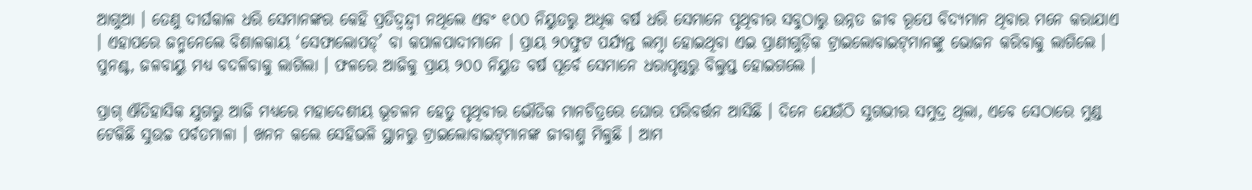ଆଗୁଆ । ତେଣୁ ଦୀର୍ଘକାଳ ଧରି ସେମାନଙ୍କର କେହି ପ୍ରତିଦ୍ୱନ୍ଦ୍ୱୀ ନଥିଲେ ଏବଂ ୧୦୦ ନିୟୁତରୁ ଅଧିକ ବର୍ଷ ଧରି ସେମାନେ ପୃଥିବୀର ସବୁଠାରୁ ଉନ୍ନତ ଜୀବ ରୂପେ ବିଦ୍ୟମାନ ଥିବାର ମନେ କରାଯାଏ । ଏହାପରେ ଜନ୍ମନେଲେ ବିଶାଳକାୟ ‘ସେଫାଲୋପଡ୍’ ବା କପାଳପାଦୀମାନେ । ପ୍ରାୟ ୨୦ଫୁଟ ପର୍ଯ୍ୟନ୍ତ ଲମ୍ବା ହୋଇଥିବା ଏଇ ପ୍ରାଣୀଗୁଡ଼ିକ ଟ୍ରାଇଲୋବାଇଟ୍‌ମାନଙ୍କୁ ଭୋଜନ କରିବାକୁ ଲାଗିଲେ । ପୁନଶ୍ଚ, ଜଳବାୟୁ ମଧ୍ୟ ବଦଳିବାକୁ ଲାଗିଲା । ଫଳରେ ଆଜିକୁ ପ୍ରାୟ ୨୦୦ ନିୟୁତ ବର୍ଷ ପୂର୍ବେ ସେମାନେ ଧରାପୃଷ୍ଠରୁ ବିଲୁପ୍ତ ହୋଇଗଲେ ।

ପ୍ରାଗ୍ ଐତିହାସିକ ଯୁଗରୁ ଆଜି ମଧ୍ୟରେ ମହାଦେଶୀୟ ଭୂଚଳନ ହେତୁ ପୃଥିବୀର ଭୌତିକ ମାନଚିତ୍ରରେ ଘୋର ପରିବର୍ତ୍ତନ ଆସିଛି । ଦିନେ ଯେଉଁଠି ସୁଗଭୀର ସମୁଦ୍ର ଥିଲା, ଏବେ ସେଠାରେ ମୁଣ୍ଡ ଟେକିଛି ସୁଉଚ୍ଚ ପର୍ବତମାଳା । ଖନନ କଲେ ସେହିଭଳି ସ୍ଥାନରୁ ଟ୍ରାଇଲୋବାଇଟ୍‌ମାନଙ୍କ ଜୀବାଶ୍ମ ମିଳୁଛି । ଆମ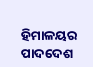ହିମାଳୟର ପାଦଦେଶ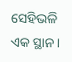ସେହିଭଳି ଏକ ସ୍ଥାନ ।